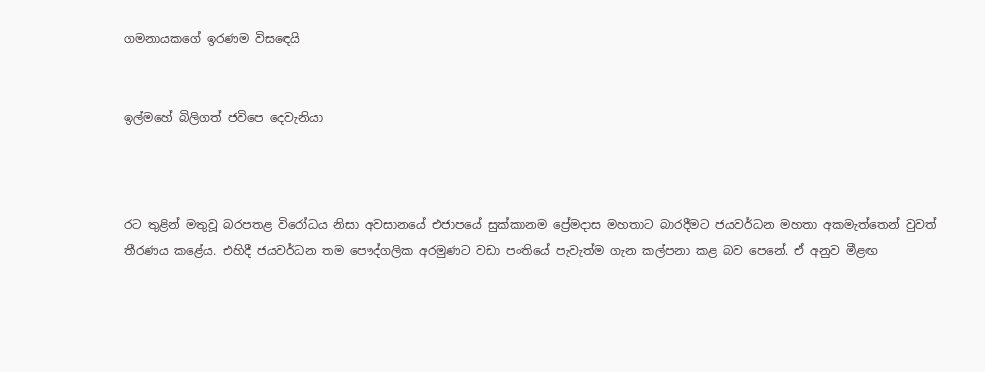ගමනායකගේ ඉරණම විසඳෙයි


ඉල්මහේ බිලිගත් ජවිපෙ දෙවැනියා



රට තුළින් මතුවූ බරපතළ විරෝධය නිසා අවසානයේ එජාපයේ සුක්කානම ප්‍රේමදාස මහතාට බාරදීමට ජයවර්ධන මහතා අකමැත්තෙන් වුවත් තීරණය කළේය. එහිදී ජයවර්ධන තම පෞද්ගලික අරමුණට වඩා පංතියේ පැවැත්ම ගැන කල්පනා කළ බව පෙනේ. ඒ අනුව මීළඟ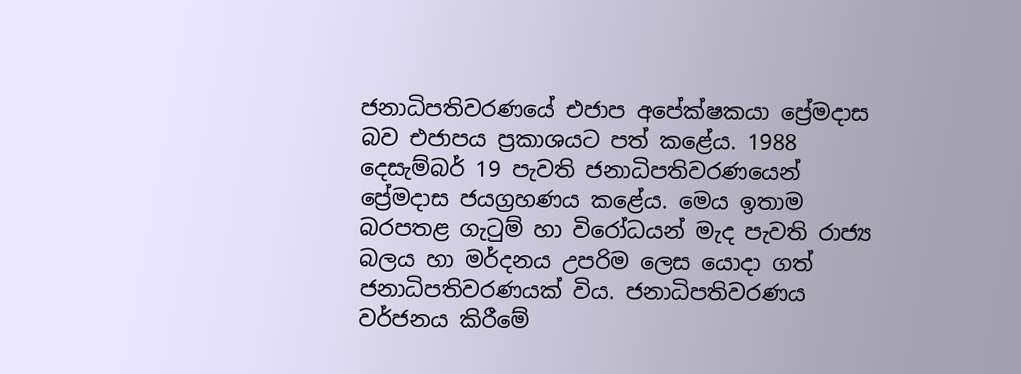ජනාධිපතිවරණයේ එජාප අපේක්ෂකයා ප්‍රේමදාස බව එජාපය ප්‍රකාශයට පත් කළේය. 1988 දෙසැම්බර් 19 පැවති ජනාධිපතිවරණයෙන් ප්‍රේමදාස ජයග්‍රහණය කළේය. මෙය ඉතාම බරපතළ ගැටුම් හා විරෝධයන් මැද පැවති රාජ්‍ය බලය හා මර්දනය උපරිම ලෙස යොදා ගත් ජනාධිපතිවරණයක් විය. ජනාධිපතිවරණය වර්ජනය කිරීමේ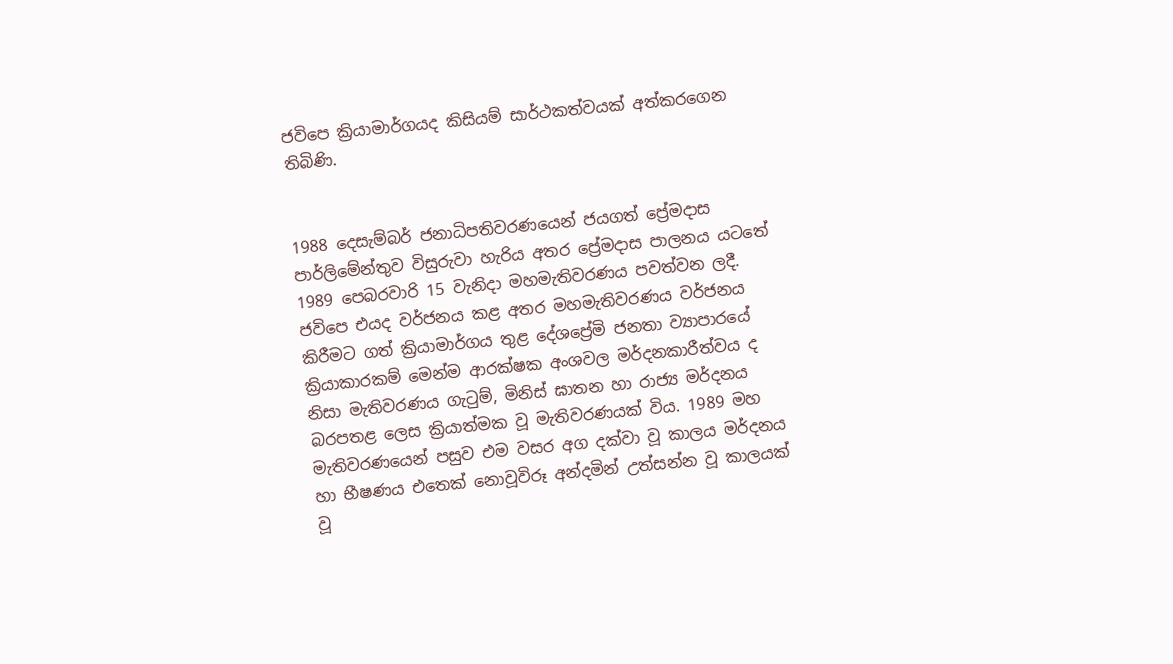ජවිපෙ ක්‍රියාමාර්ගයද කිසියම් සාර්ථකත්වයක් අත්කරගෙන තිබිණි.


1988 දෙසැම්බර් ජනාධිපතිවරණයෙන් ජයගත් ප්‍රේමදාස පාර්ලිමේන්තුව විසුරුවා හැරිය අතර ප්‍රේමදාස පාලනය යටතේ 1989 පෙබරවාරි 15 වැනිදා මහමැතිවරණය පවත්වන ලදී. ජවිපෙ එයද වර්ජනය කළ අතර මහමැතිවරණය වර්ජනය කිරීමට ගත් ක්‍රියාමාර්ගය තුළ දේශප්‍රේමි ජනතා ව්‍යාපාරයේ ක්‍රියාකාරකම් මෙන්ම ආරක්ෂක අංශවල මර්දනකාරීත්වය ද නිසා මැතිවරණය ගැටුම්, මිනිස් ඝාතන හා රාජ්‍ය මර්දනය බරපතළ ලෙස ක්‍රියාත්මක වූ මැතිවරණයක් විය. 1989 මහ මැතිවරණයෙන් පසුව එම වසර අග දක්වා වූ කාලය මර්දනය හා භීෂණය එතෙක් නොවූවිරූ අන්දමින් උත්සන්න වූ කාලයක් වූ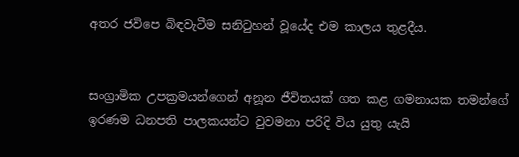අතර ජවිපෙ බිඳවැටීම සනිටුහන් වූයේද එම කාලය තුළදීය.


සංග්‍රාමික උපක්‍රමයන්ගෙන් අනූන ජීවිතයක් ගත කළ ගමනායක තමන්ගේ ඉරණම ධනපති පාලකයන්ට වුවමනා පරිදි විය යුතු යැයි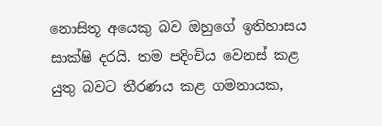නොසිතූ අයෙකු බව ඔහුගේ ඉතිහාසය සාක්ෂි දරයි. තම පදිංචිය වෙනස් කළ යුතු බවට තීරණය කළ ගමනායක,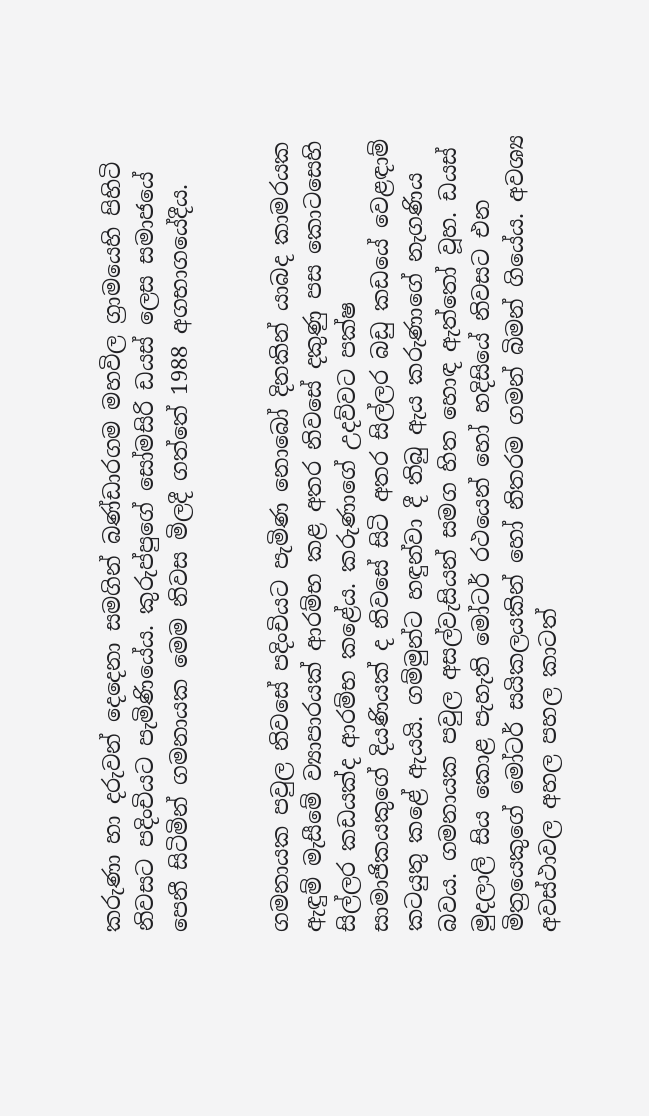කරුණා හා දරුවන් දෙදෙනා සමගින් බණ්ඩාරගම මහවිල ග්‍රාමයෙහි පිහිටි නිවසට පදිංචියට පැමිණියේය. කුරුප්පුගේ සෝමසිරි ඩයස් ලෙස සමාජයේ පෙනී සිටිමින් ගමනායක මෙම නිවස මිලදී ගත්තේ 1988 අගභාගයේදීය.


ගමනායක පවුල නිවසේ පදිංචියට පැමිණ නොබෝ දිනකින් යාබද කාමරයක ඇඳුම් මැසීමේ ව්‍යාපාරයක් ආරම්භ කළ අතර නිවසේ දකුණු පස කොටසෙහි සිල්ලර කඩයක්ද ආරම්භ කළේය. කරුණාගේ උදව්වට පක්ෂ සාමාජිකයකුගේ දියණියක් ද නිවසේ සිටි අතර සිල්ලර බඩු කඩයේ වෙළඳාම් කටයුතු කළේ ඇයයි. ගම්මුන්ට හඳුන්වා දී තිබු ඇය කරුණාගේ නැගණිය බවය. ගමනායක පවුල අසල්වැසියන් සමග හිත හොඳ ඇත්තෝ වූහ. ඩයස් මුදලාලි සිය කොළ පැහැති මෝටර් රථයෙන් හෝ හදිසියේ නිවසට එන මිත්‍රයෙකුගේ මෝටර් සයිකලයකින් හෝ නිතරම ගමන් බිමන් ගියේය. අවශ්‍ය අවස්ථාවල අහල පහල කාටත්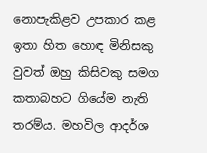නොපැකිළව උපකාර කළ ඉතා හිත හොඳ මිනිසකු වුවත් ඔහු කිසිවකු සමග කතාබහට ගියේම නැති තරම්ය. මහවිල ආදර්ශ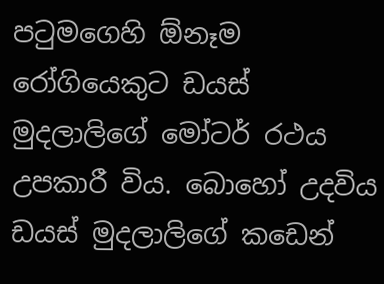පටුමගෙහි ඕනෑම රෝගියෙකුට ඩයස් මුදලාලිගේ මෝටර් රථය උපකාරී විය. බොහෝ උදවිය ඩයස් මුදලාලිගේ කඩෙන්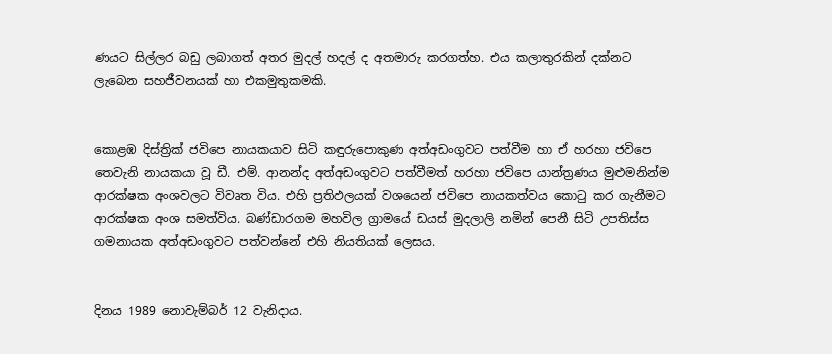ණයට සිල්ලර බඩු ලබාගත් අතර මුදල් හදල් ද අතමාරු කරගත්හ. එය කලාතුරකින් දක්නට ලැබෙන සහජීවනයක් හා එකමුතුකමකි.


කොළඹ දිස්ත්‍රික් ජවිපෙ නායකයාව සිටි කඳුරුපොකුණ අත්අඩංගුවට පත්වීම හා ඒ හරහා ජවිපෙ තෙවැනි නායකයා වූ ඩී. එම්. ආනන්ද අත්අඩංගුවට පත්වීමත් හරහා ජවිපෙ යාන්ත්‍රණය මුළුමනින්ම ආරක්ෂක අංශවලට විවෘත විය. එහි ප්‍රතිඵලයක් වශයෙන් ජවිපෙ නායකත්වය කොටු කර ගැනීමට ආරක්ෂක අංශ සමත්විය. බණ්ඩාරගම මහවිල ග්‍රාමයේ ඩයස් මුදලාලි නමින් පෙනී සිටි උපතිස්ස ගමනායක අත්අඩංගුවට පත්වන්නේ එහි නියතියක් ලෙසය.


දිනය 1989 නොවැම්බර් 12 වැනිදාය.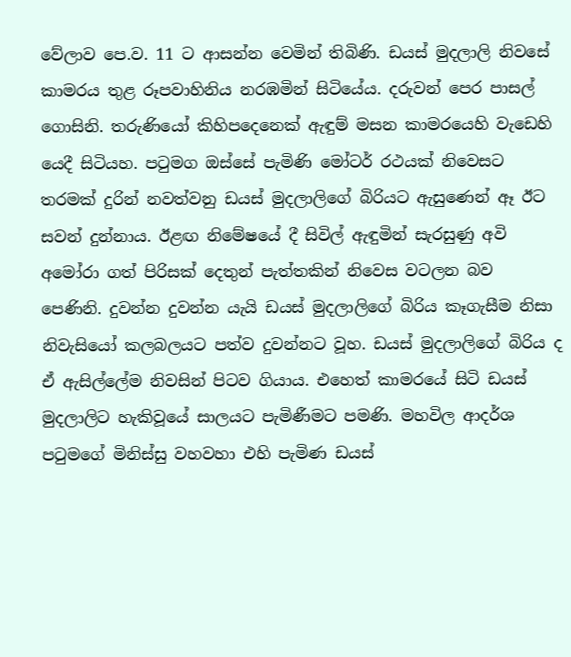වේලාව පෙ.ව. 11 ට ආසන්න වෙමින් තිබිණි. ඩයස් මුදලාලි නිවසේ කාමරය තුළ රූපවාහිනිය නරඹමින් සිටියේය. දරුවන් පෙර පාසල් ගොසිනි. තරුණියෝ කිහිපදෙනෙක් ඇඳුම් මසන කාමරයෙහි වැඩෙහි යෙදී සිටියහ. පටුමග ඔස්සේ පැමිණි මෝටර් රථයක් නිවෙසට තරමක් දුරින් නවත්වනු ඩයස් මුදලාලිගේ බිරියට ඇසුණෙන් ඈ ඊට සවන් දුන්නාය. ඊළඟ නිමේෂයේ දී සිවිල් ඇඳුමින් සැරසුණු අවි අමෝරා ගත් පිරිසක් දෙතුන් පැත්තකින් නිවෙස වටලන බව පෙණිනි. දුවන්න දුවන්න යැයි ඩයස් මුදලාලිගේ බිරිය කෑගැසීම නිසා නිවැසියෝ කලබලයට පත්ව දුවන්නට වූහ. ඩයස් මුදලාලිගේ බිරිය ද ඒ ඇසිල්ලේම නිවසින් පිටව ගියාය. එහෙත් කාමරයේ සිටි ඩයස් මුදලාලිට හැකිවූයේ සාලයට පැමිණීමට පමණි. මහවිල ආදර්ශ පටුමගේ මිනිස්සු වහවහා එහි පැමිණ ඩයස්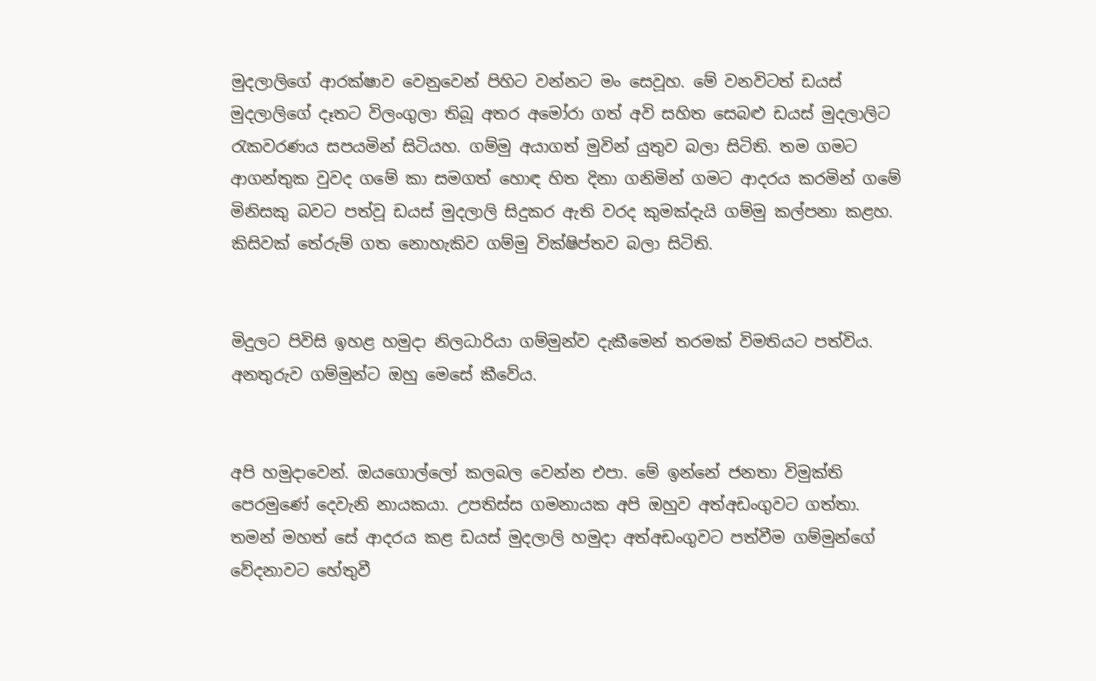මුදලාලිගේ ආරක්ෂාව වෙනුවෙන් පිහිට වන්නට මං සෙවූහ. මේ වනවිටත් ඩයස් මුදලාලිගේ දෑතට විලංගුලා තිබූ අතර අමෝරා ගත් අවි සහිත සෙබළු ඩයස් මුදලාලිට රැකවරණය සපයමින් සිටියහ. ගම්මු අයාගත් මුවින් යුතුව බලා සිටිති. තම ගමට ආගන්තුක වුවද ගමේ කා සමගත් හොඳ හිත දිනා ගනිමින් ගමට ආදරය කරමින් ගමේ මිනිසකු බවට පත්වූ ඩයස් මුදලාලි සිදුකර ඇති වරද කුමක්දැයි ගම්මු කල්පනා කළහ. කිසිවක් තේරුම් ගත නොහැකිව ගම්මු වික්ෂිප්තව බලා සිටිති.


මිදුලට පිවිසි ඉහළ හමුදා නිලධාරියා ගම්මුන්ව දැකීමෙන් තරමක් විමතියට පත්විය. අනතුරුව ගම්මුන්ට ඔහු මෙසේ කීවේය.


අපි හමුදාවෙන්. ඔයගොල්ලෝ කලබල වෙන්න එපා. මේ ඉන්නේ ජනතා විමුක්ති පෙරමුණේ දෙවැනි නායකයා. උපතිස්ස ගමනායක අපි ඔහුව අත්අඩංගුවට ගත්තා.
තමන් මහත් සේ ආදරය කළ ඩයස් මුදලාලි හමුදා අත්අඩංගුවට පත්වීම ගම්මුන්ගේ වේදනාවට හේතුවී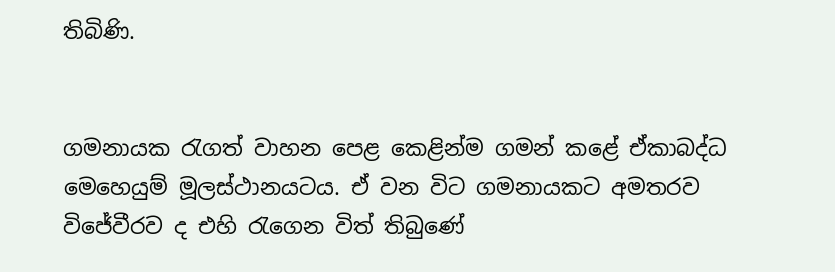තිබිණි.


ගමනායක රැගත් වාහන පෙළ කෙළින්ම ගමන් කළේ ඒකාබද්ධ මෙහෙයුම් මූලස්ථානයටය. ඒ වන විට ගමනායකට අමතරව විජේවීරව ද එහි රැගෙන විත් තිබුණේ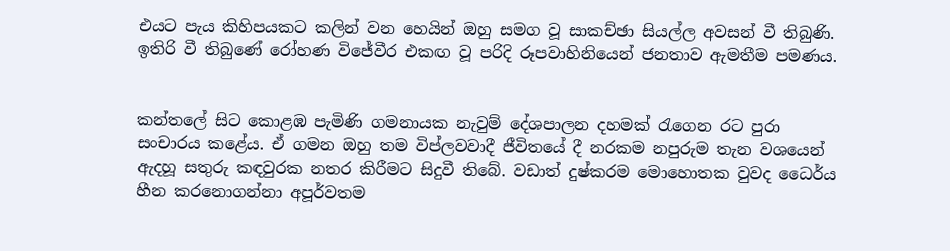එයට පැය කිහිපයකට කලින් වන හෙයින් ඔහු සමග වූ සාකච්ඡා සියල්ල අවසන් වී තිබුණි. ඉතිරි වී තිබුණේ රෝහණ විජේවීර එකඟ වූ පරිදි රූපවාහිනියෙන් ජනතාව ඇමතීම පමණය.


කන්තලේ සිට කොළඹ පැමිණි ගමනායක නැවුම් දේශපාලන දහමක් රැගෙන රට පුරා සංචාරය කළේය. ඒ ගමන ඔහු තම විප්ලවවාදී ජීවිතයේ දී නරකම නපුරුම තැන වශයෙන් ඇදහූ සතුරු කඳවුරක නතර කිරීමට සිදුවී තිබේ. වඩාත් දුෂ්කරම මොහොතක වුවද ධෛර්ය හීන කරනොගන්නා අපූර්වතම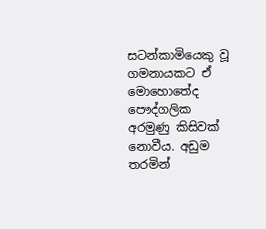සටන්කාමියෙකු වූ ගමනායකට ඒ මොහොතේද පෞද්ගලික අරමුණු කිසිවක් නොවීය. අඩුම තරමින්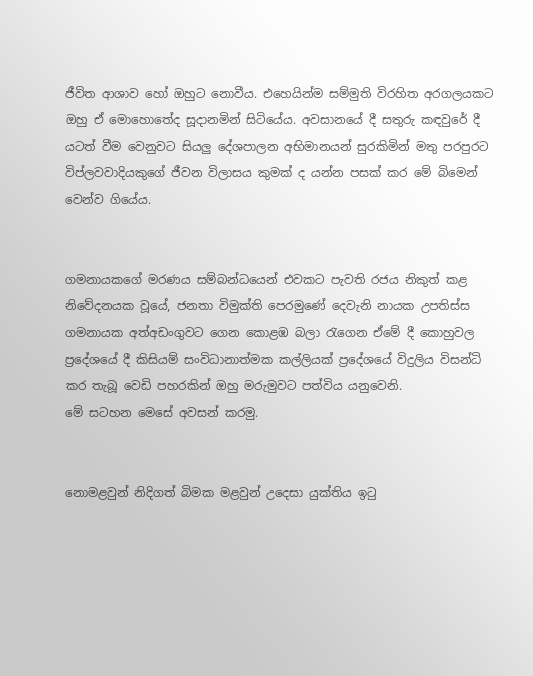ජීවිත ආශාව හෝ ඔහුට නොවීය. එහෙයින්ම සම්මුති විරහිත අරගලයකට ඔහු ඒ මොහොතේද සූදානමින් සිටියේය. අවසානයේ දී සතුරු කඳවුරේ දී යටත් වීම වෙනුවට සියලු දේශපාලන අභිමානයන් සුරකිමින් මතු පරපුරට විප්ලවවාදියකුගේ ජීවන විලාසය කුමක් ද යන්න පසක් කර මේ බිමෙන් වෙන්ව ගියේය.


ගමනායකගේ මරණය සම්බන්ධයෙන් එවකට පැවති රජය නිකුත් කළ නිවේදනයක වූයේ, ජනතා විමුක්ති පෙරමුණේ දෙවැනි නායක උපතිස්ස ගමනායක අත්අඩංගුවට ගෙන කොළඹ බලා රැගෙන ඒමේ දී කොහුවල ප්‍රදේශයේ දී කිසියම් සංවිධානාත්මක කල්ලියක් ප්‍රදේශයේ විදුලිය විසන්ධි කර තැබූ වෙඩි පහරකින් ඔහු මරුමුවට පත්විය යනුවෙනි.
මේ සටහන මෙසේ අවසන් කරමු.


නොමළවුන් නිදිගත් බිමක මළවුන් උදෙසා යුක්තිය ඉටු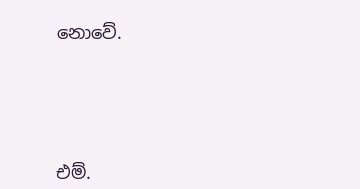නොවේ.






එම්.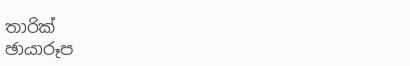තාරික්
ඡායාරූප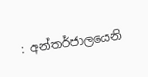: අන්තර්ජාලයෙනි